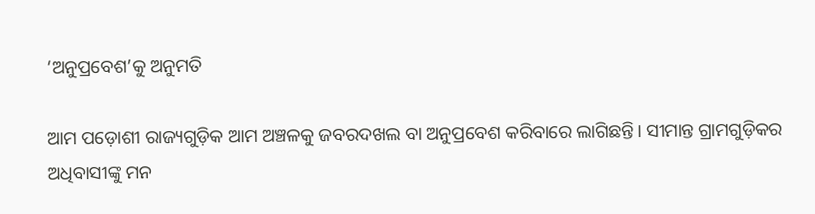‘ଅନୁପ୍ରବେଶ’କୁ ଅନୁମତି

ଆମ ପଡ଼ୋଶୀ ରାଜ୍ୟଗୁଡ଼ିକ ଆମ ଅଞ୍ଚଳକୁ ଜବରଦଖଲ ବା ଅନୁପ୍ରବେଶ କରିବାରେ ଲାଗିଛନ୍ତି। ସୀମାନ୍ତ ଗ୍ରାମଗୁଡ଼ିକର ଅଧିବାସୀଙ୍କୁ ମନ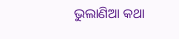ଭୁଲାଣିଆ କଥା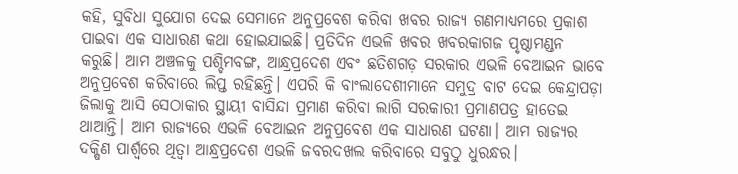କହି, ସୁବିଧା ସୁଯୋଗ ଦେଇ ସେମାନେ ଅନୁପ୍ରବେଶ କରିବା ଖବର ରାଜ୍ୟ ଗଣମାଧ୍ୟମରେ ପ୍ରକାଶ ପାଇବା ଏକ ସାଧାରଣ କଥା ହୋଇଯାଇଛି। ପ୍ରତିଦିନ ଏଭଳି ଖବର ଖବରକାଗଜ ପୃଷ୍ଠାମଣ୍ଡନ କରୁଛି। ଆମ ଅଞ୍ଚଳକୁ ପଶ୍ଚିମବଙ୍ଗ, ଆନ୍ଧ୍ରପ୍ରଦେଶ ଏବଂ ଛତିଶଗଡ଼ ସରକାର ଏଭଳି ବେଆଇନ ଭାବେ ଅନୁପ୍ରବେଶ କରିବାରେ ଲିପ୍ତ ରହିଛନ୍ତି। ଏପରି କି ବାଂଲାଦେଶୀମାନେ ସମୁଦ୍ର ବାଟ ଦେଇ କେନ୍ଦ୍ରାପଡ଼ା ଜିଲାକୁ ଆସି ସେଠାକାର ସ୍ଥାୟୀ ବାସିନ୍ଦା ପ୍ରମାଣ କରିବା ଲାଗି ସରକାରୀ ପ୍ରମାଣପତ୍ର ହାତେଇ ଥାଆନ୍ତି। ଆମ ରାଜ୍ୟରେ ଏଭଳି ବେଆଇନ ଅନୁପ୍ରବେଶ ଏକ ସାଧାରଣ ଘଟଣା। ଆମ ରାଜ୍ୟର ଦକ୍ଷିଣ ପାର୍ଶ୍ୱରେ ଥିତ୍ବା ଆନ୍ଧ୍ରପ୍ରଦେଶ ଏଭଳି ଜବରଦଖଲ କରିବାରେ ସବୁଠୁ ଧୁରନ୍ଧର।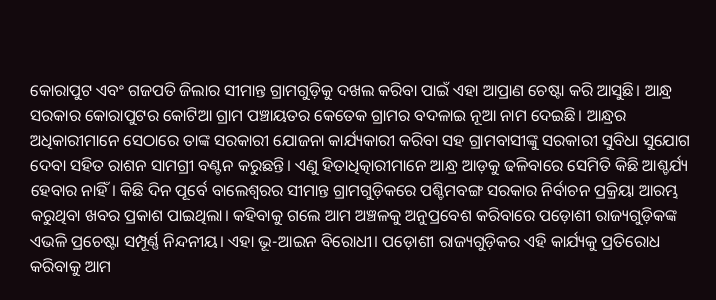କୋରାପୁଟ ଏବଂ ଗଜପତି ଜିଲାର ସୀମାନ୍ତ ଗ୍ରାମଗୁଡ଼ିକୁ ଦଖଲ କରିବା ପାଇଁ ଏହା ଆପ୍ରାଣ ଚେଷ୍ଟା କରି ଆସୁଛି। ଆନ୍ଧ୍ର ସରକାର କୋରାପୁଟର କୋଟିଆ ଗ୍ରାମ ପଞ୍ଚାୟତର କେତେକ ଗ୍ରାମର ବଦଳାଇ ନୂଆ ନାମ ଦେଇଛି। ଆନ୍ଧ୍ରର ଅଧିକାରୀମାନେ ସେଠାରେ ତାଙ୍କ ସରକାରୀ ଯୋଜନା କାର୍ଯ୍ୟକାରୀ କରିବା ସହ ଗ୍ରାମବାସୀଙ୍କୁ ସରକାରୀ ସୁବିଧା ସୁଯୋଗ ଦେବା ସହିତ ରାଶନ ସାମଗ୍ରୀ ବଣ୍ଟନ କରୁଛନ୍ତି। ଏଣୁ ହିତାଧିତ୍କାରୀମାନେ ଆନ୍ଧ୍ର ଆଡ଼କୁ ଢଳିବାରେ ସେମିତି କିଛି ଆଶ୍ଚର୍ଯ୍ୟ ହେବାର ନାହିଁ। କିଛି ଦିନ ପୂର୍ବେ ବାଲେଶ୍ୱରର ସୀମାନ୍ତ ଗ୍ରାମଗୁଡ଼ିକରେ ପଶ୍ଚିମବଙ୍ଗ ସରକାର ନିର୍ବାଚନ ପ୍ରକ୍ରିୟା ଆରମ୍ଭ କରୁଥିବା ଖବର ପ୍ରକାଶ ପାଇଥିଲା। କହିବାକୁ ଗଲେ ଆମ ଅଞ୍ଚଳକୁ ଅନୁପ୍ରବେଶ କରିବାରେ ପଡ଼ୋଶୀ ରାଜ୍ୟଗୁଡ଼ିକଙ୍କ ଏଭଳି ପ୍ରଚେଷ୍ଟା ସମ୍ପୂର୍ଣ୍ଣ ନିନ୍ଦନୀୟ। ଏହା ଭୂ-ଆଇନ ବିରୋଧୀ। ପଡ଼ୋଶୀ ରାଜ୍ୟଗୁଡ଼ିକର ଏହି କାର୍ଯ୍ୟକୁ ପ୍ରତିରୋଧ କରିବାକୁ ଆମ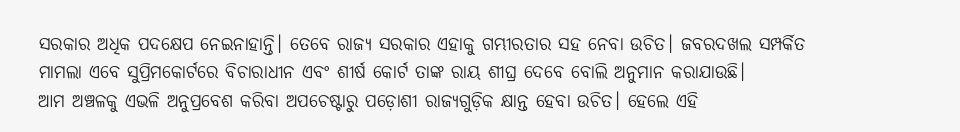ସରକାର ଅଧିକ ପଦକ୍ଷେପ ନେଇନାହାନ୍ତି। ତେବେ ରାଜ୍ୟ ସରକାର ଏହାକୁ ଗମ୍ଭୀରତାର ସହ ନେବା ଉଚିତ। ଜବରଦଖଲ ସମ୍ପର୍କିତ ମାମଲା ଏବେ ସୁପ୍ରିମକୋର୍ଟରେ ବିଚାରାଧୀନ ଏବଂ ଶୀର୍ଷ କୋର୍ଟ ତାଙ୍କ ରାୟ ଶୀଘ୍ର ଦେବେ ବୋଲି ଅନୁମାନ କରାଯାଉଛି।
ଆମ ଅଞ୍ଚଳକୁ ଏଭଳି ଅନୁପ୍ରବେଶ କରିବା ଅପଚେଷ୍ଟାରୁ ପଡ଼ୋଶୀ ରାଜ୍ୟଗୁଡ଼ିକ କ୍ଷାନ୍ତ ହେବା ଉଚିତ। ହେଲେ ଏହି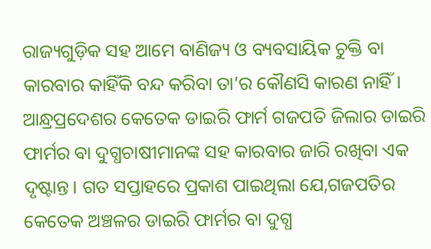ରାଜ୍ୟଗୁଡ଼ିକ ସହ ଆମେ ବାଣିଜ୍ୟ ଓ ବ୍ୟବସାୟିକ ଚୁକ୍ତି ବା କାରବାର କାହିଁକି ବନ୍ଦ କରିବା ତା’ର କୌଣସି କାରଣ ନାହିଁ । ଆନ୍ଧ୍ରପ୍ରଦେଶର କେତେକ ଡାଇରି ଫାର୍ମ ଗଜପତି ଜିଲାର ଡାଇରି ଫାର୍ମର ବା ଦୁଗ୍ଧଚାଷୀମାନଙ୍କ ସହ କାରବାର ଜାରି ରଖିବା ଏକ ଦୃଷ୍ଟାନ୍ତ। ଗତ ସପ୍ତାହରେ ପ୍ରକାଶ ପାଇଥିଲା ଯେ,ଗଜପତିର କେତେକ ଅଞ୍ଚଳର ଡାଇରି ଫାର୍ମର ବା ଦୁଗ୍ଧ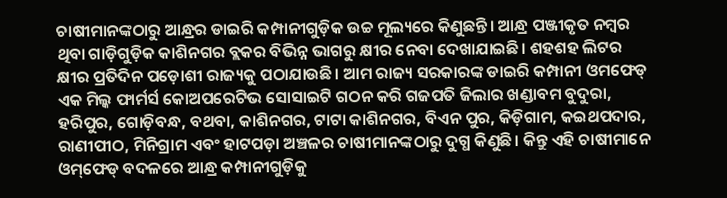ଚାଷୀମାନଙ୍କଠାରୁ ଆନ୍ଧ୍ରର ଡାଇରି କମ୍ପାନୀଗୁଡ଼ିକ ଉଚ୍ଚ ମୂଲ୍ୟରେ କିଣୁଛନ୍ତି। ଆନ୍ଧ୍ର ପଞ୍ଜୀକୃତ ନମ୍ବର ଥିବା ଗାଡ଼ିଗୁଡ଼ିକ କାଶିନଗର ବ୍ଲକର ବିଭିନ୍ନ ଭାଗରୁ କ୍ଷୀର ନେବା ଦେଖାଯାଇଛି। ଶହଶହ ଲିଟର କ୍ଷୀର ପ୍ରତିଦିନ ପଡ଼ୋଶୀ ରାଜ୍ୟକୁ ପଠାଯାଉଛି। ଆମ ରାଜ୍ୟ ସରକାରଙ୍କ ଡାଇରି କମ୍ପାନୀ ଓମଫେଡ୍‌ ଏକ ମିଲ୍କ ଫାର୍ମର୍ସ କୋଅପରେଟିଭ ସୋସାଇଟି ଗଠନ କରି ଗଜପତି ଜିଲାର ଖଣ୍ଡାବମ ବୁଦୁରା, ହରିପୁର, ଗୋଡ଼ିବନ୍ଧ, ବଥବା, କାଶିନଗର, ଟାଟା କାଶିନଗର, ବିଏନ ପୁର, କିଡ଼ିଗାମ, କଇଥପଦାର, ରାଣୀପୀଠ, ମିନିଗ୍ରାମ ଏବଂ ହାଟପଡ଼ା ଅଞ୍ଚଳର ଚାଷୀମାନଙ୍କଠାରୁ ଦୁଗ୍ଧ କିଣୁଛି। କିନ୍ତୁ ଏହି ଚାଷୀମାନେ ଓମ୍‌ଫେଡ୍‌ ବଦଳରେ ଆନ୍ଧ୍ର କମ୍ପାନୀଗୁଡ଼ିକୁ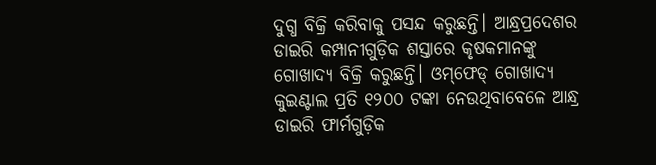ଦୁଗ୍ଧ ବିକ୍ରି କରିବାକୁ ପସନ୍ଦ କରୁଛନ୍ତି। ଆନ୍ଧ୍ରପ୍ରଦେଶର ଡାଇରି କମ୍ପାନୀଗୁଡ଼ିକ ଶସ୍ତାରେ କୃଷକମାନଙ୍କୁ ଗୋଖାଦ୍ୟ ବିକ୍ରି କରୁଛନ୍ତି। ଓମ୍‌ଫେଡ୍‌ ଗୋଖାଦ୍ୟ କୁଇଣ୍ଟାଲ ପ୍ରତି ୧୨୦୦ ଟଙ୍କା ନେଉଥିବାବେଳେ ଆନ୍ଧ୍ର ଡାଇରି ଫାର୍ମଗୁଡ଼ିକ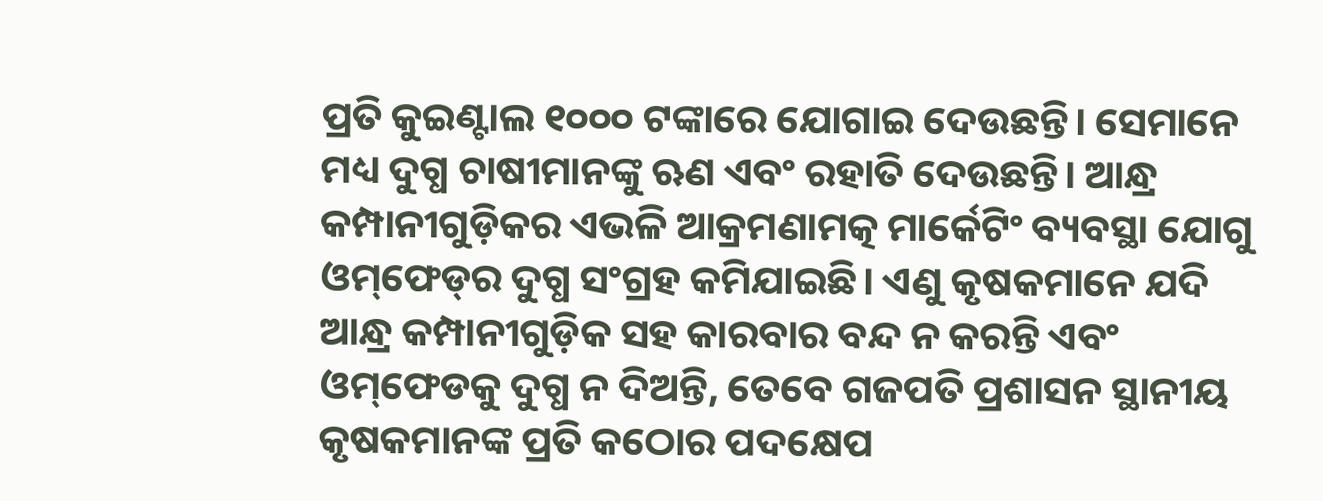ପ୍ରତି କୁଇଣ୍ଟାଲ ୧୦୦୦ ଟଙ୍କାରେ ଯୋଗାଇ ଦେଉଛନ୍ତି। ସେମାନେ ମଧ୍ୟ ଦୁଗ୍ଧ ଚାଷୀମାନଙ୍କୁ ଋଣ ଏବଂ ରହାତି ଦେଉଛନ୍ତି। ଆନ୍ଧ୍ର କମ୍ପାନୀଗୁଡ଼ିକର ଏଭଳି ଆକ୍ରମଣାମତ୍କ ମାର୍କେଟିଂ ବ୍ୟବସ୍ଥା ଯୋଗୁ ଓମ୍‌ଫେଡ୍‌ର ଦୁଗ୍ଧ ସଂଗ୍ରହ କମିଯାଇଛି। ଏଣୁ କୃଷକମାନେ ଯଦି ଆନ୍ଧ୍ର କମ୍ପାନୀଗୁଡ଼ିକ ସହ କାରବାର ବନ୍ଦ ନ କରନ୍ତି ଏବଂ ଓମ୍‌ଫେଡକୁ ଦୁଗ୍ଧ ନ ଦିଅନ୍ତି, ତେବେ ଗଜପତି ପ୍ରଶାସନ ସ୍ଥାନୀୟ କୃଷକମାନଙ୍କ ପ୍ରତି କଠୋର ପଦକ୍ଷେପ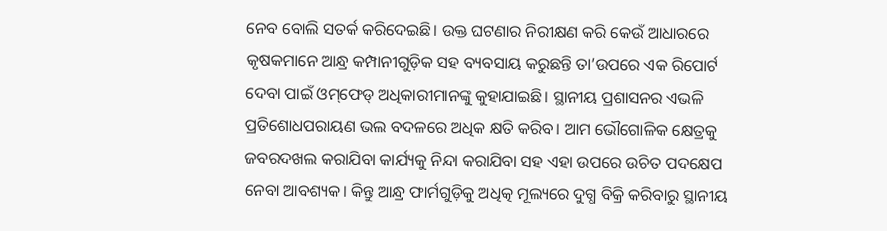ନେବ ବୋଲି ସତର୍କ କରିଦେଇଛି। ଉକ୍ତ ଘଟଣାର ନିରୀକ୍ଷଣ କରି କେଉଁ ଆଧାରରେ କୃଷକମାନେ ଆନ୍ଧ୍ର କମ୍ପାନୀଗୁଡ଼ିକ ସହ ବ୍ୟବସାୟ କରୁଛନ୍ତି ତା’ଉପରେ ଏକ ରିପୋର୍ଟ ଦେବା ପାଇଁ ଓମ୍‌ଫେଡ୍‌ ଅଧିକାରୀମାନଙ୍କୁ କୁହାଯାଇଛି। ସ୍ଥାନୀୟ ପ୍ରଶାସନର ଏଭଳି ପ୍ରତିଶୋଧପରାୟଣ ଭଲ ବଦଳରେ ଅଧିକ କ୍ଷତି କରିବ। ଆମ ଭୌଗୋଳିକ କ୍ଷେତ୍ରକୁ ଜବରଦଖଲ କରାଯିବା କାର୍ଯ୍ୟକୁ ନିନ୍ଦା କରାଯିବା ସହ ଏହା ଉପରେ ଉଚିତ ପଦକ୍ଷେପ ନେବା ଆବଶ୍ୟକ। କିନ୍ତୁ ଆନ୍ଧ୍ର ଫାର୍ମଗୁଡ଼ିକୁ ଅଧିତ୍କ ମୂଲ୍ୟରେ ଦୁଗ୍ଧ ବିକ୍ରି କରିବାରୁ ସ୍ଥାନୀୟ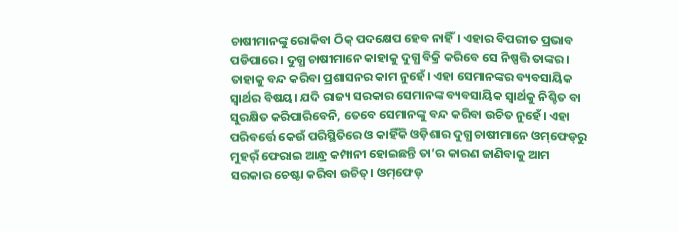ଚାଷୀମାନଙ୍କୁ ରୋକିବା ଠିକ୍‌ ପଦକ୍ଷେପ ହେବ ନାହିଁ। ଏହାର ବିପରୀତ ପ୍ରଭାବ ପଡିପାରେ। ଦୁଗ୍ଧ ଚାଷୀମାନେ କାହାକୁ ଦୁଗ୍ଧ ବିକ୍ରି କରିବେ ସେ ନିଷ୍ପତ୍ତି ତାଙ୍କର। ତାହାକୁ ବନ୍ଦ କରିବା ପ୍ରଶାସନର କାମ ନୁହେଁ। ଏହା ସେମାନଙ୍କର ବ୍ୟବସାୟିକ ସ୍ବାର୍ଥର ବିଷୟ। ଯଦି ରାଜ୍ୟ ସରକାର ସେମାନଙ୍କ ବ୍ୟବସାୟିକ ସ୍ବାର୍ଥକୁ ନିଶ୍ଚିତ ବା ସୁରକ୍ଷିତ କରିପାରିବେନି, ତେବେ ସେମାନଙ୍କୁ ବନ୍ଦ କରିବା ଉଚିତ ନୁହେଁ। ଏହା ପରିବର୍ତ୍ତେ କେଉଁ ପରିସ୍ଥିତିରେ ଓ କାହିଁକି ଓଡ଼ିଶାର ଦୁଗ୍ଧ ଚାଷୀମାନେ ଓମ୍‌ଫେଡ୍‌ରୁ ମୁହର୍ଁ ଫେରାଇ ଆନ୍ଧ୍ର କମ୍ପାନୀ ହୋଇଛନ୍ତି ତା’ର କାରଣ ଜାଣିବାକୁ ଆମ ସରକାର ଚେଷ୍ଟା କରିବା ଉଚିତ୍‌। ଓମ୍‌ଫେଡ୍‌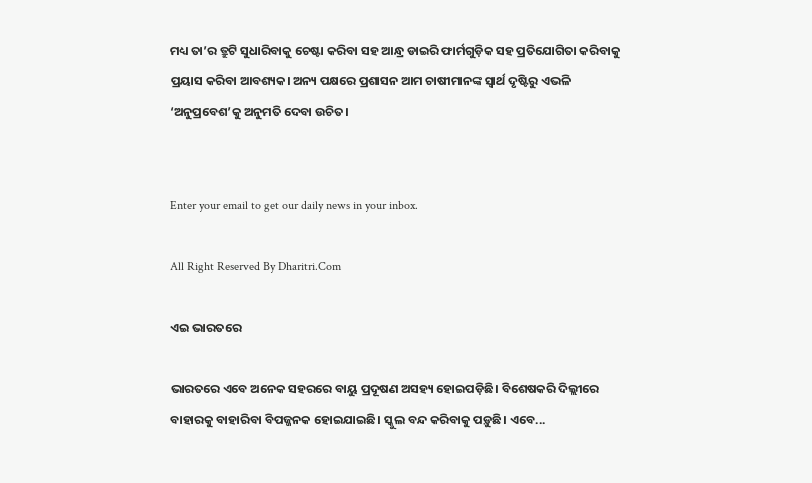ମଧ୍ୟ ତା’ର ତ୍ରୁଟି ସୁଧାରିବାକୁ ଚେଷ୍ଟା କରିବା ସହ ଆନ୍ଧ୍ର ଡାଇରି ଫାର୍ମଗୁଡ଼ିକ ସହ ପ୍ରତିଯୋଗିତା କରିବାକୁ ପ୍ରୟାସ କରିବା ଆବଶ୍ୟକ। ଅନ୍ୟ ପକ୍ଷରେ ପ୍ରଶାସନ ଆମ ଚାଷୀମାନଙ୍କ ସ୍ବାର୍ଥ ଦୃଷ୍ଟିରୁ ଏଭଳି ‘ଅନୁପ୍ରବେଶ’କୁ ଅନୁମତି ଦେବା ଉଚିତ।


Enter your email to get our daily news in your inbox.

All Right Reserved By Dharitri.Com

ଏଇ ଭାରତରେ

ଭାରତରେ ଏବେ ଅନେକ ସହରରେ ବାୟୁ ପ୍ରଦୂଷଣ ଅସହ୍ୟ ହୋଇପଡ଼ିଛି। ବିଶେଷକରି ଦିଲ୍ଲୀରେ ବାହାରକୁ ବାହାରିବା ବିପଜ୍ଜନକ ହୋଇଯାଇଛି। ସ୍କୁଲ ବନ୍ଦ କରିବାକୁ ପଡ଼ୁଛି। ଏବେ...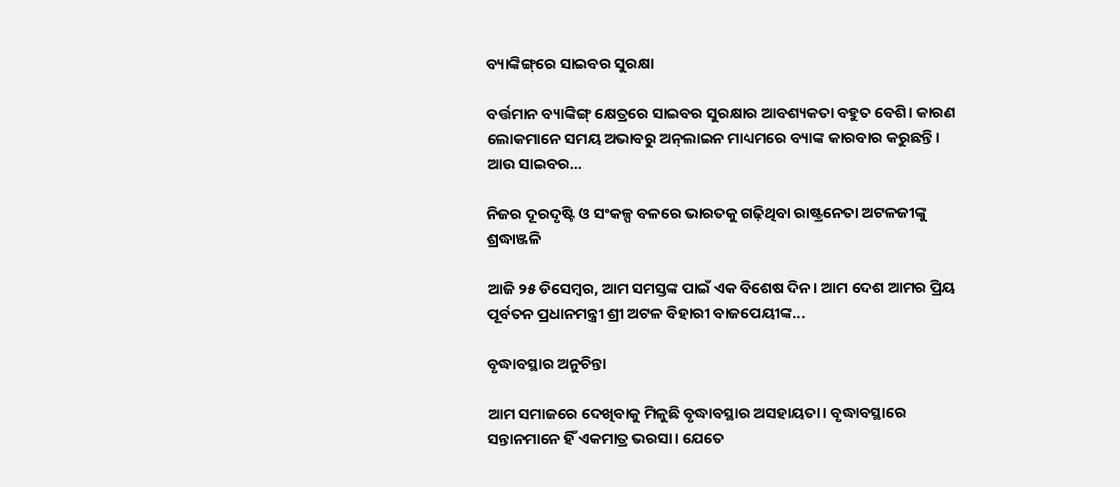ବ୍ୟାଙ୍କିଙ୍ଗ୍‌ରେ ସାଇବର ସୁରକ୍ଷା

ବର୍ତ୍ତମାନ ବ୍ୟାଙ୍କିଙ୍ଗ୍‌ କ୍ଷେତ୍ରରେ ସାଇବର ସୁରକ୍ଷାର ଆବଶ୍ୟକତା ବହୁତ ବେଶି। କାରଣ ଲୋକମାନେ ସମୟ ଅଭାବରୁ ଅନ୍‌ଲାଇନ ମାଧ୍ୟମରେ ବ୍ୟାଙ୍କ କାରବାର କରୁଛନ୍ତି। ଆଉ ସାଇବର...

ନିଜର ଦୂରଦୃଷ୍ଟି ଓ ସଂକଳ୍ପ ବଳରେ ଭାରତକୁ ଗଢ଼ିଥିବା ରାଷ୍ଟ୍ରନେତା ଅଟଳଜୀଙ୍କୁ ଶ୍ରଦ୍ଧାଞ୍ଜଳି

ଆଜି ୨୫ ଡିସେମ୍ବର, ଆମ ସମସ୍ତଙ୍କ ପାଇଁ ଏକ ବିଶେଷ ଦିନ। ଆମ ଦେଶ ଆମର ପ୍ରିୟ ପୂର୍ବତନ ପ୍ରଧାନମନ୍ତ୍ରୀ ଶ୍ରୀ ଅଟଳ ବିହାରୀ ବାଜପେୟୀଙ୍କ...

ବୃଦ୍ଧାବସ୍ଥାର ଅନୁଚିନ୍ତା

ଆମ ସମାଜରେ ଦେଖିବାକୁ ମିଳୁଛି ବୃଦ୍ଧାବସ୍ଥାର ଅସହାୟତା। ବୃଦ୍ଧାବସ୍ଥାରେ ସନ୍ତାନମାନେ ହିଁ ଏକମାତ୍ର ଭରସା। ଯେତେ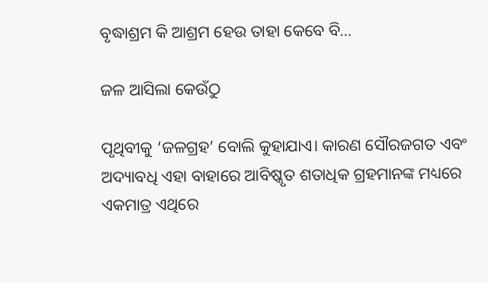ବୃଦ୍ଧାଶ୍ରମ କି ଆଶ୍ରମ ହେଉ ତାହା କେବେ ବି...

ଜଳ ଆସିଲା କେଉଁଠୁ

ପୃଥିବୀକୁ ‘ଜଳଗ୍ରହ’ ବୋଲି କୁହାଯାଏ। କାରଣ ସୌରଜଗତ ଏବଂ ଅଦ୍ୟାବଧି ଏହା ବାହାରେ ଆବିଷ୍କୃତ ଶତାଧିକ ଗ୍ରହମାନଙ୍କ ମଧ୍ୟରେ ଏକମାତ୍ର ଏଥିରେ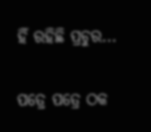ହିଁ ରହିଛି ପ୍ରଚୁର...

ପତ୍ରେ ପତ୍ରେ ଠକ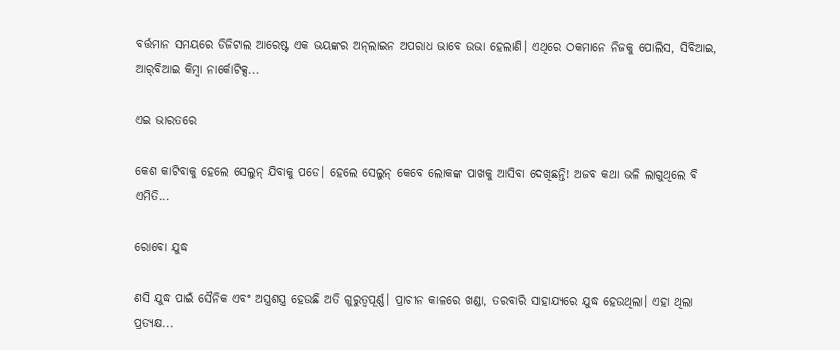ବର୍ତ୍ତମାନ ସମୟରେ ଡିଜିଟାଲ ଆରେଷ୍ଟ ଏକ ଭୟଙ୍କର ଅନ୍‌ଲାଇନ ଅପରାଧ ଭାବେ ଉଭା ହେଲାଣି। ଏଥିରେ ଠକମାନେ ନିଜକୁ ପୋଲିସ, ସିବିଆଇ, ଆର୍‌ବିଆଇ କିମ୍ବା ନାର୍କୋଟିକ୍ସ...

ଏଇ ଭାରତରେ

କେଶ କାଟିବାକୁ ହେଲେ ସେଲୁନ୍‌ ଯିବାକୁ ପଡେ। ହେଲେ ସେଲୁନ୍‌ କେବେ ଲୋକଙ୍କ ପାଖକୁ ଆସିବା ଦେଖିଛନ୍ତି! ଅଜବ କଥା ଭଳି ଲାଗୁଥିଲେ ବି ଏମିତି...

ରୋବୋ ଯୁଦ୍ଧ

ଣସି ଯୁଦ୍ଧ ପାଇଁ ସୈନିକ ଏବଂ ଅସ୍ତ୍ରଶସ୍ତ୍ର ହେଉଛି ଅତି ଗୁରୁତ୍ୱପୂର୍ଣ୍ଣ। ପ୍ରାଚୀନ କାଳରେ ଖଣ୍ଡା, ତରବାରି ସାହାଯ୍ୟରେ ଯୁଦ୍ଧ ହେଉଥିଲା। ଏହା ଥିଲା ପ୍ରତ୍ୟକ୍ଷ...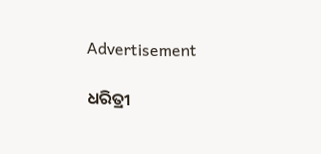Advertisement

ଧରିତ୍ରୀ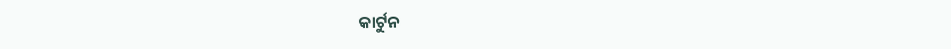କାର୍ଟୁନ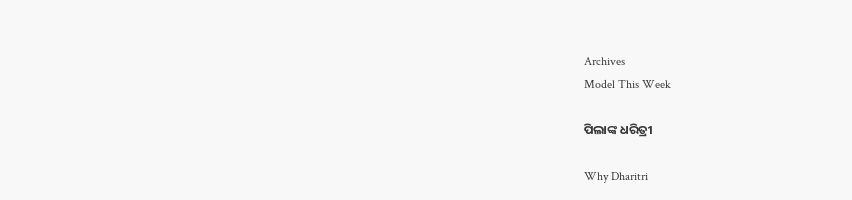Archives
Model This Week

ପିଲାଙ୍କ ଧରିତ୍ରୀ

Why Dharitri